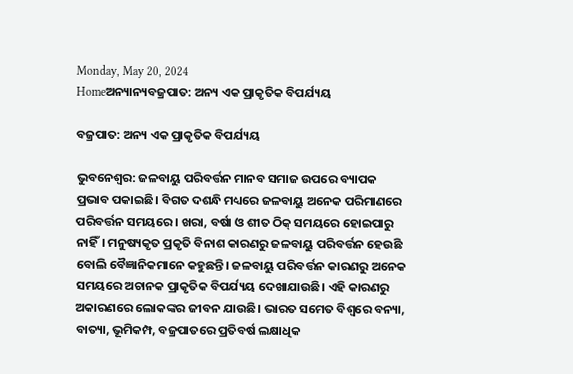Monday, May 20, 2024
Homeଅନ୍ୟାନ୍ୟବଜ୍ରପାତ: ଅନ୍ୟ ଏକ ପ୍ରାକୃତିକ ବିପର୍ଯ୍ୟୟ

ବଜ୍ରପାତ: ଅନ୍ୟ ଏକ ପ୍ରାକୃତିକ ବିପର୍ଯ୍ୟୟ

ଭୁବନେଶ୍ବର: ଜଳବାୟୁ ପରିବର୍ତ୍ତନ ମାନବ ସମାଜ ଉପରେ ବ୍ୟାପକ ପ୍ରଭାବ ପକାଇଛି। ବିଗତ ଦଶନ୍ଧି ମଧ୍ୟରେ ଜଳବାୟୁ ଅନେକ ପରିମାଣରେ ପରିବର୍ତ୍ତନ ସମୟରେ। ଖରା, ବର୍ଷା ଓ ଶୀତ ଠିକ୍‌ ସମୟରେ ହୋଇପାରୁ ନାହିଁ। ମନୁଷ୍ୟକୃତ ପ୍ରକୃତି ବିନାଶ କାରଣରୁ ଜଳବାୟୁ ପରିବର୍ତ୍ତନ ହେଉଛି ବୋଲି ବୈଜ୍ଞାନିକମାନେ କହୁଛନ୍ତି। ଜଳବାୟୁ ପରିବର୍ତ୍ତନ କାରଣରୁ ଅନେକ ସମୟରେ ଅଚାନକ ପ୍ରାକୃତିକ ବିପର୍ଯ୍ୟୟ ଦେଖାଯାଉଛି। ଏହି କାରଣରୁ ଅକାରଣରେ ଲୋକଙ୍କର ଜୀବନ ଯାଉଛି। ଭାରତ ସମେତ ବିଶ୍ବରେ ବନ୍ୟା, ବାତ୍ୟା, ଭୂମିକମ୍ପ, ବଜ୍ରପାତରେ ପ୍ରତିବର୍ଷ ଲକ୍ଷାଧିକ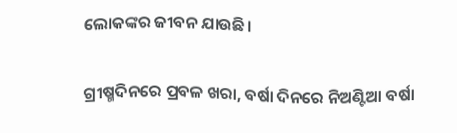ଲୋକଙ୍କର ଜୀବନ ଯାଉଛି।

ଗ୍ରୀଷ୍ମଦିନରେ ପ୍ରବଳ ଖରା, ବର୍ଷା ଦିନରେ ନିଅଣ୍ଟିଆ ବର୍ଷା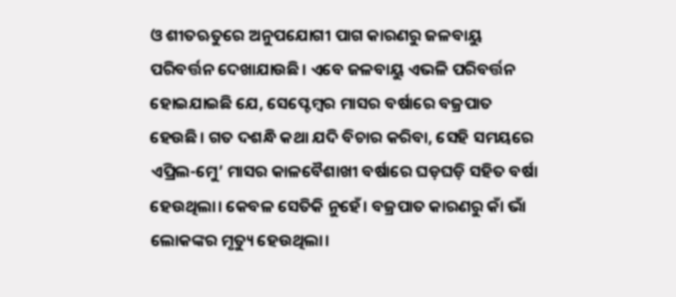ଓ ଶୀତଋତୁରେ ଅନୁପଯୋଗୀ ପାଗ କାରଣରୁ ଜଳବାୟୁ ପରିବର୍ତ୍ତନ ଦେଖାଯାଉଛି। ଏବେ ଜଳବାୟୁ ଏଭଳି ପରିବର୍ତ୍ତନ ହୋଇଯାଇଛି ଯେ, ସେପ୍ଟେମ୍ବର ମାସର ବର୍ଷାରେ ବଜ୍ରପାତ ହେଉଛି। ଗତ ଦଶନ୍ଧି କଥା ଯଦି ବିଚାର କରିବା, ସେହି ସମୟରେ ଏପ୍ରିଲ-ମେୁ’ ମାସର କାଳବୈଶାଖୀ ବର୍ଷାରେ ଘଡ଼ଘଡ଼ି ସହିତ ବର୍ଷା ହେଉଥିଲା। କେବଳ ସେତିକି ନୁହେଁ। ବଜ୍ରପାତ କାରଣରୁ କାଁ ଭାଁ ଲୋକଙ୍କର ମୃତ୍ୟୁ ହେଉଥିଲା।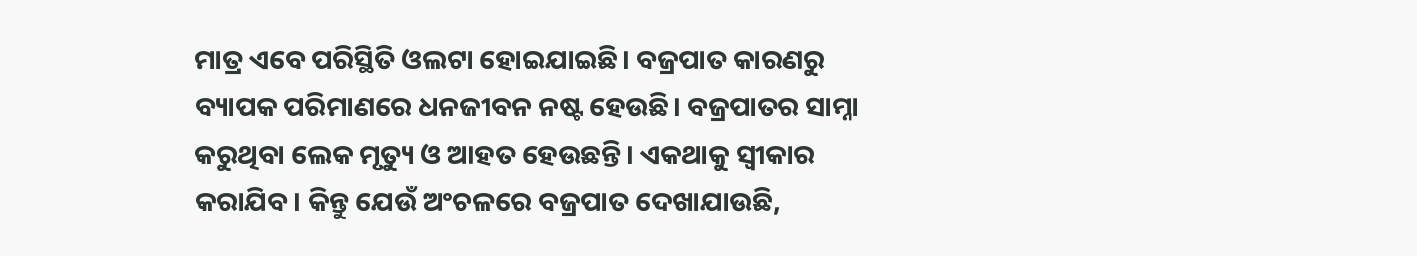ମାତ୍ର ଏବେ ପରିସ୍ଥିତି ଓଲଟା ହୋଇଯାଇଛି। ବଜ୍ରପାତ କାରଣରୁ ବ୍ୟାପକ ପରିମାଣରେ ଧନଜୀବନ ନଷ୍ଟ ହେଉଛି। ବଜ୍ରପାତର ସାମ୍ନା କରୁଥିବା ଲେକ ମୃତ୍ୟୁ ଓ ଆହତ ହେଉଛନ୍ତି। ଏକଥାକୁ ସ୍ବୀକାର କରାଯିବ। କିନ୍ତୁ ଯେଉଁ ଅଂଚଳରେ ବଜ୍ରପାତ ଦେଖାଯାଉଛି,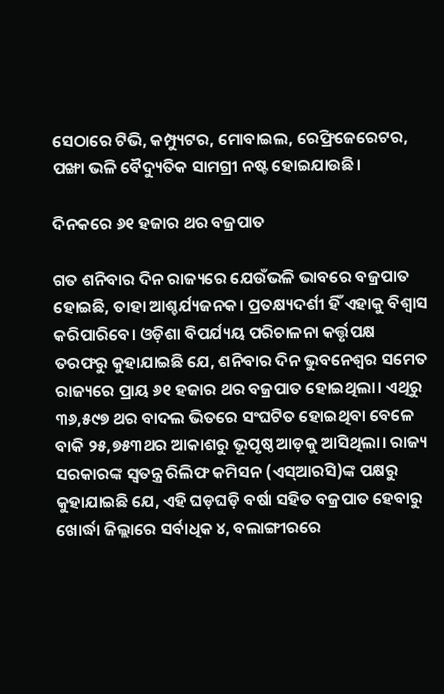ସେଠାରେ ଟିଭି, କମ୍ପ୍ୟୁଟର, ମୋବାଇଲ, ରେଫ୍ରିଜେରେଟର, ପଙ୍ଖା ଭଳି ବୈଦ୍ୟୁତିକ ସାମଗ୍ରୀ ନଷ୍ଟ ହୋଇଯାଉଛି।

ଦିନକରେ ୬୧ ହଜାର ଥର ବଜ୍ରପାତ

ଗତ ଶନିବାର ଦିନ ରାଜ୍ୟରେ ଯେଉଁଭଳି ଭାବରେ ବଜ୍ରପାତ ହୋଇଛି, ତାହା ଆଶ୍ଚର୍ଯ୍ୟଜନକ। ପ୍ରତକ୍ଷ୍ୟଦର୍ଶୀ ହିଁ ଏହାକୁ ବିଶ୍ବାସ କରିପାରିବେ। ଓଡ଼ିଶା ବିପର୍ଯ୍ୟୟ ପରିଚାଳନା କର୍ତ୍ତୃପକ୍ଷ ତରଫରୁ କୁହାଯାଇଛି ଯେ, ଶନିବାର ଦିନ ଭୁବନେଶ୍ବର ସମେତ ରାଜ୍ୟରେ ପ୍ରାୟ ୬୧ ହଜାର ଥର ବଜ୍ରପାତ ହୋଇଥିଲା। ଏଥିରୁ ୩୬,୫୯୭ ଥର ବାଦଲ ଭିତରେ ସଂଘଟିତ ହୋଇଥିବା ବେଳେ ବାକି ୨୫,୭୫୩ଥର ଆକାଶରୁ ଭୂପୃଷ୍ଠ ଆଡ଼କୁ ଆସିଥିଲା। ରାଜ୍ୟ ସରକାରଙ୍କ ସ୍ବତନ୍ତ୍ର ରିଲିଫ କମିସନ (ଏସ୍ଆରସି)ଙ୍କ ପକ୍ଷରୁ କୁହାଯାଇଛି ଯେ, ଏହି ଘଡ଼ଘଡ଼ି ବର୍ଷା ସହିତ ବଜ୍ରପାତ ହେବାରୁ ଖୋର୍ଦ୍ଧା ଜିଲ୍ଲାରେ ସର୍ବାଧିକ ୪, ବଲାଙ୍ଗୀରରେ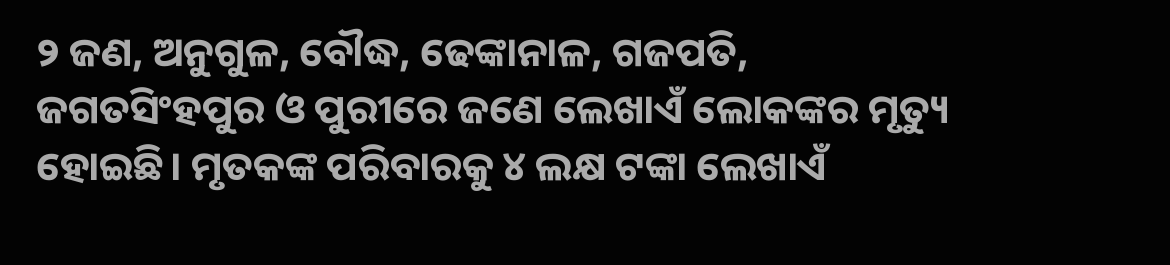୨ ଜଣ, ଅନୁଗୁଳ, ବୌଦ୍ଧ, ଢେଙ୍କାନାଳ, ଗଜପତି, ଜଗତସିଂହପୁର ଓ ପୁରୀରେ ଜଣେ ଲେଖାଏଁ ଲୋକଙ୍କର ମୃତ୍ୟୁ ହୋଇଛି। ମୃତକଙ୍କ ପରିବାରକୁ ୪ ଲକ୍ଷ ଟଙ୍କା ଲେଖାଏଁ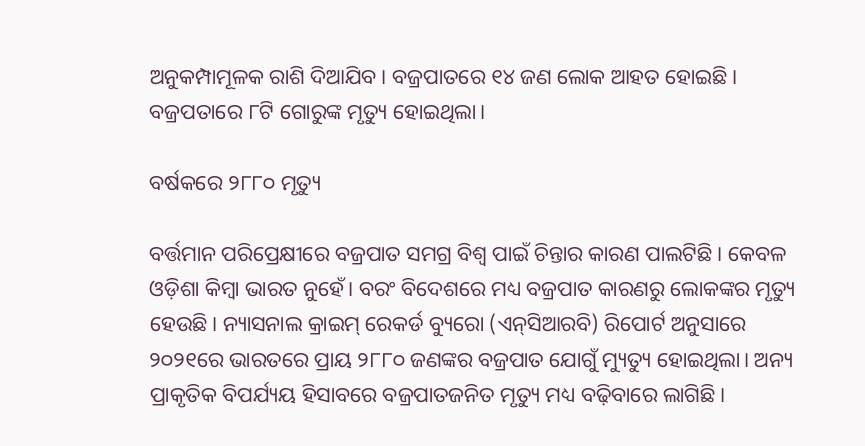ଅନୁକମ୍ପାମୂଳକ ରାଶି ଦିଆଯିବ। ବଜ୍ରପାତରେ ୧୪ ଜଣ ଲୋକ ଆହତ ହୋଇଛି। ବଜ୍ରପତାରେ ୮ଟି ଗୋରୁଙ୍କ ମୃତ୍ୟୁ ହୋଇଥିଲା।

ବର୍ଷକରେ ୨୮୮୦ ମୃତ୍ୟୁ

ବର୍ତ୍ତମାନ ପରିପ୍ରେକ୍ଷୀରେ ବଜ୍ରପାତ ସମଗ୍ର ବିଶ୍ବ ପାଇଁ ଚିନ୍ତାର କାରଣ ପାଲଟିଛି। କେବଳ ଓଡ଼ିଶା କିମ୍ବା ଭାରତ ନୁହେଁ। ବରଂ ବିଦେଶରେ ମଧ୍ୟ ବଜ୍ରପାତ କାରଣରୁ ଲୋକଙ୍କର ମୃତ୍ୟୁ ହେଉଛି। ନ୍ୟାସନାଲ କ୍ରାଇମ୍‌ ରେକର୍ଡ ବ୍ୟୁରୋ (ଏନ୍‌ସିଆରବି) ରିପୋର୍ଟ ଅନୁସାରେ ୨୦୨୧ରେ ଭାରତରେ ପ୍ରାୟ ୨୮୮୦ ଜଣଙ୍କର ବଜ୍ରପାତ ଯୋଗୁଁ ମ୍ୟୁତ୍ୟୁ ହୋଇଥିଲା। ଅନ୍ୟ ପ୍ରାକୃତିକ ବିପର୍ଯ୍ୟୟ ହିସାବରେ ବଜ୍ରପାତଜନିତ ମୃତ୍ୟୁ ମଧ୍ୟ ବଢ଼ିବାରେ ଲାଗିଛି।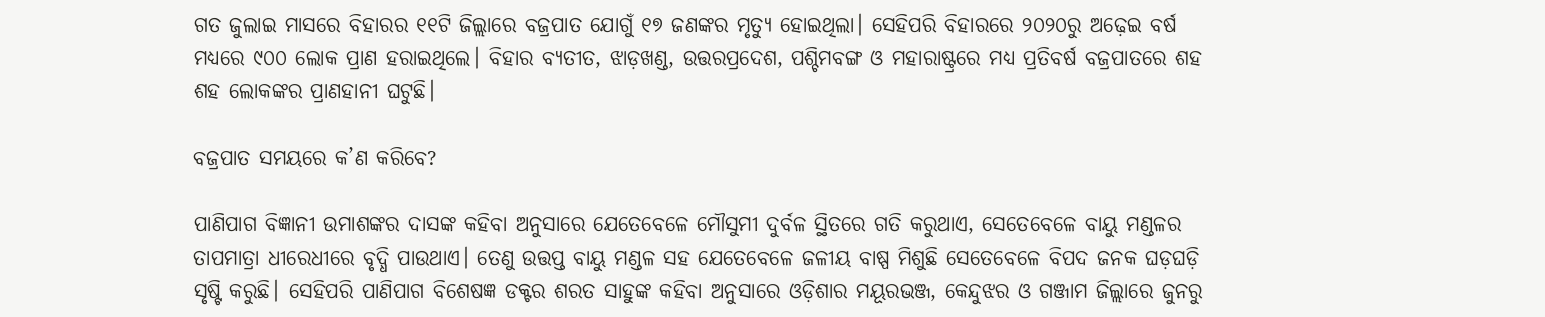ଗତ ଜୁଲାଇ ମାସରେ ବିହାରର ୧୧ଟି ଜିଲ୍ଲାରେ ବଜ୍ରପାତ ଯୋଗୁଁ ୧୭ ଜଣଙ୍କର ମୃତ୍ୟୁ ହୋଇଥିଲା। ସେହିପରି ବିହାରରେ ୨୦୨୦ରୁ ଅଢ଼େଇ ବର୍ଷ ମଧ୍ୟରେ ୯୦୦ ଲୋକ ପ୍ରାଣ ହରାଇଥିଲେ। ବିହାର ବ୍ୟତୀତ, ଝାଡ଼ଖଣ୍ଡ, ଉତ୍ତରପ୍ରଦେଶ, ପଶ୍ଚିମବଙ୍ଗ ଓ ମହାରାଷ୍ଟ୍ରରେ ମଧ୍ୟ ପ୍ରତିବର୍ଷ ବଜ୍ରପାତରେ ଶହ ଶହ ଲୋକଙ୍କର ପ୍ରାଣହାନୀ ଘଟୁଛି।

ବଜ୍ରପାତ ସମୟରେ କ’ଣ କରିବେ?

ପାଣିପାଗ ବିଜ୍ଞାନୀ ଉମାଶଙ୍କର ଦାସଙ୍କ କହିବା ଅନୁସାରେ ଯେତେବେଳେ ମୌସୁମୀ ଦୁର୍ବଳ ସ୍ଥିତରେ ଗତି କରୁଥାଏ, ସେତେବେଳେ ବାୟୁ ମଣ୍ଡଳର ତାପମାତ୍ରା ଧୀରେଧୀରେ ବୃଦ୍ଧି ପାଉଥାଏ। ତେଣୁ ଉତ୍ତପ୍ତ ବାୟୁ ମଣ୍ଡଳ ସହ ଯେତେବେଳେ ଜଳୀୟ ବାଷ୍ପ ମିଶୁଛି ସେତେବେଳେ ବିପଦ ଜନକ ଘଡ଼ଘଡ଼ି ସୃଷ୍ଟି କରୁଛି। ସେହିପରି ପାଣିପାଗ ବିଶେଷଜ୍ଞ ଡକ୍ଟର ଶରତ ସାହୁଙ୍କ କହିବା ଅନୁସାରେ ଓଡ଼ିଶାର ମୟୂରଭଞ୍ଜ, କେନ୍ଦୁଝର ଓ ଗଞ୍ଜାମ ଜିଲ୍ଲାରେ ଜୁନରୁ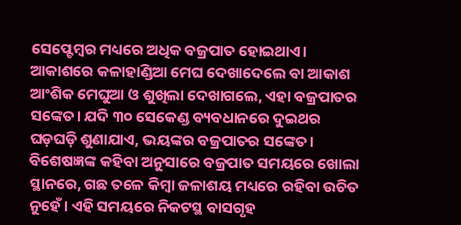ସେପ୍ଟେମ୍ବର ମଧ୍ୟରେ ଅଧିକ ବଜ୍ରପାତ ହୋଇଥାଏ। ଆକାଶରେ କଳାହାଣ୍ଡିଆ ମେଘ ଦେଖାଦେଲେ ବା ଆକାଶ ଆଂଶିକ ମେଘୁଆ ଓ ଶୁଖିଲା ଦେଖାଗଲେ, ଏହା ବଜ୍ରପାତର ସଙ୍କେତ। ଯଦି ୩୦ ସେକେଣ୍ଡ ବ୍ୟବଧାନରେ ଦୁଇଥର ଘଡ଼ଘଡ଼ି ଶୁଣାଯାଏ, ଭୟଙ୍କର ବଜ୍ରପାତର ସଙ୍କେତ। ବିଶେଷଜ୍ଞଙ୍କ କହିବା ଅନୁସାରେ ବଜ୍ରପାତ ସମୟରେ ଖୋଲା ସ୍ଥାନରେ, ଗଛ ତଳେ କିମ୍ବା ଜଳାଶୟ ମଧ୍ୟରେ ରହିବା ଉଚିତ ନୁହେଁ। ଏହି ସମୟରେ ନିକଟସ୍ଥ ବାସଗୃହ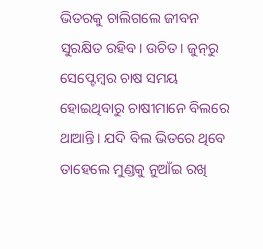ଭିତରକୁ ଚାଲିଗଲେ ଜୀବନ ସୁରକ୍ଷିତ ରହିବ। ଉଚିତ। ଜୁନ୍‌ରୁ ସେପ୍ଟେମ୍ବର ଚାଷ ସମୟ ହୋଇଥିବାରୁ ଚାଷୀମାନେ ବିଲରେ ଥାଆନ୍ତି। ଯଦି ବିଲ ଭିତରେ ଥିବେ ତାହେଲେ ମୁଣ୍ଡକୁ ନୁଆଁଇ ରଖି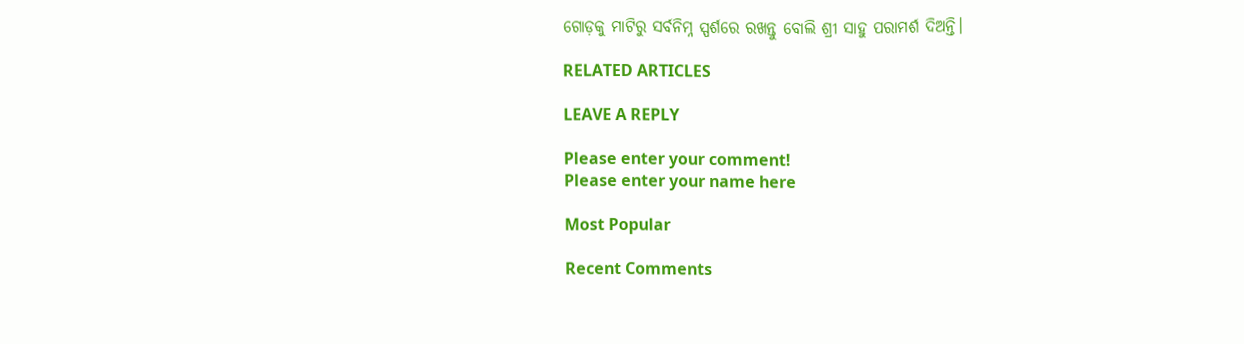ଗୋଡ଼କୁ ମାଟିରୁ ସର୍ବନିମ୍ନ ସ୍ପର୍ଶରେ ରଖନ୍ତୁ ବୋଲି ଶ୍ରୀ ସାହୁ ପରାମର୍ଶ ଦିଅନ୍ତି।

RELATED ARTICLES

LEAVE A REPLY

Please enter your comment!
Please enter your name here

Most Popular

Recent Comments